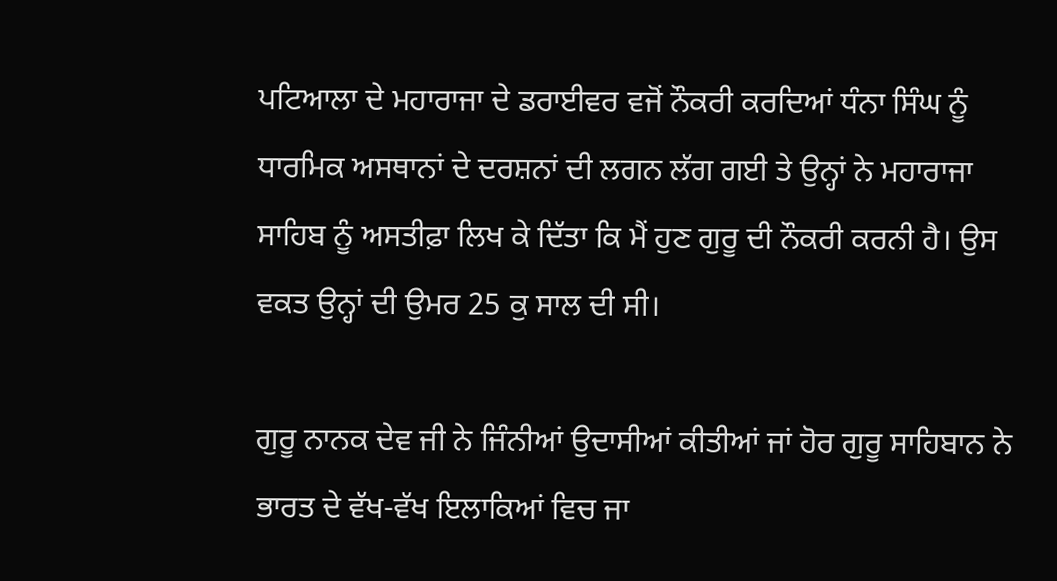ਪਟਿਆਲਾ ਦੇ ਮਹਾਰਾਜਾ ਦੇ ਡਰਾਈਵਰ ਵਜੋਂ ਨੌਕਰੀ ਕਰਦਿਆਂ ਧੰਨਾ ਸਿੰਘ ਨੂੰ ਧਾਰਮਿਕ ਅਸਥਾਨਾਂ ਦੇ ਦਰਸ਼ਨਾਂ ਦੀ ਲਗਨ ਲੱਗ ਗਈ ਤੇ ਉਨ੍ਹਾਂ ਨੇ ਮਹਾਰਾਜਾ ਸਾਹਿਬ ਨੂੰ ਅਸਤੀਫ਼ਾ ਲਿਖ ਕੇ ਦਿੱਤਾ ਕਿ ਮੈਂ ਹੁਣ ਗੁਰੂ ਦੀ ਨੌਕਰੀ ਕਰਨੀ ਹੈ। ਉਸ ਵਕਤ ਉਨ੍ਹਾਂ ਦੀ ਉਮਰ 25 ਕੁ ਸਾਲ ਦੀ ਸੀ।

ਗੁਰੂ ਨਾਨਕ ਦੇਵ ਜੀ ਨੇ ਜਿੰਨੀਆਂ ਉਦਾਸੀਆਂ ਕੀਤੀਆਂ ਜਾਂ ਹੋਰ ਗੁਰੂ ਸਾਹਿਬਾਨ ਨੇ ਭਾਰਤ ਦੇ ਵੱਖ-ਵੱਖ ਇਲਾਕਿਆਂ ਵਿਚ ਜਾ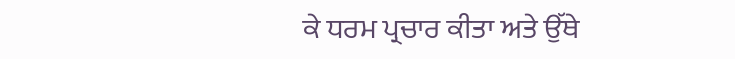ਕੇ ਧਰਮ ਪ੍ਰਚਾਰ ਕੀਤਾ ਅਤੇ ਉੱਥੇ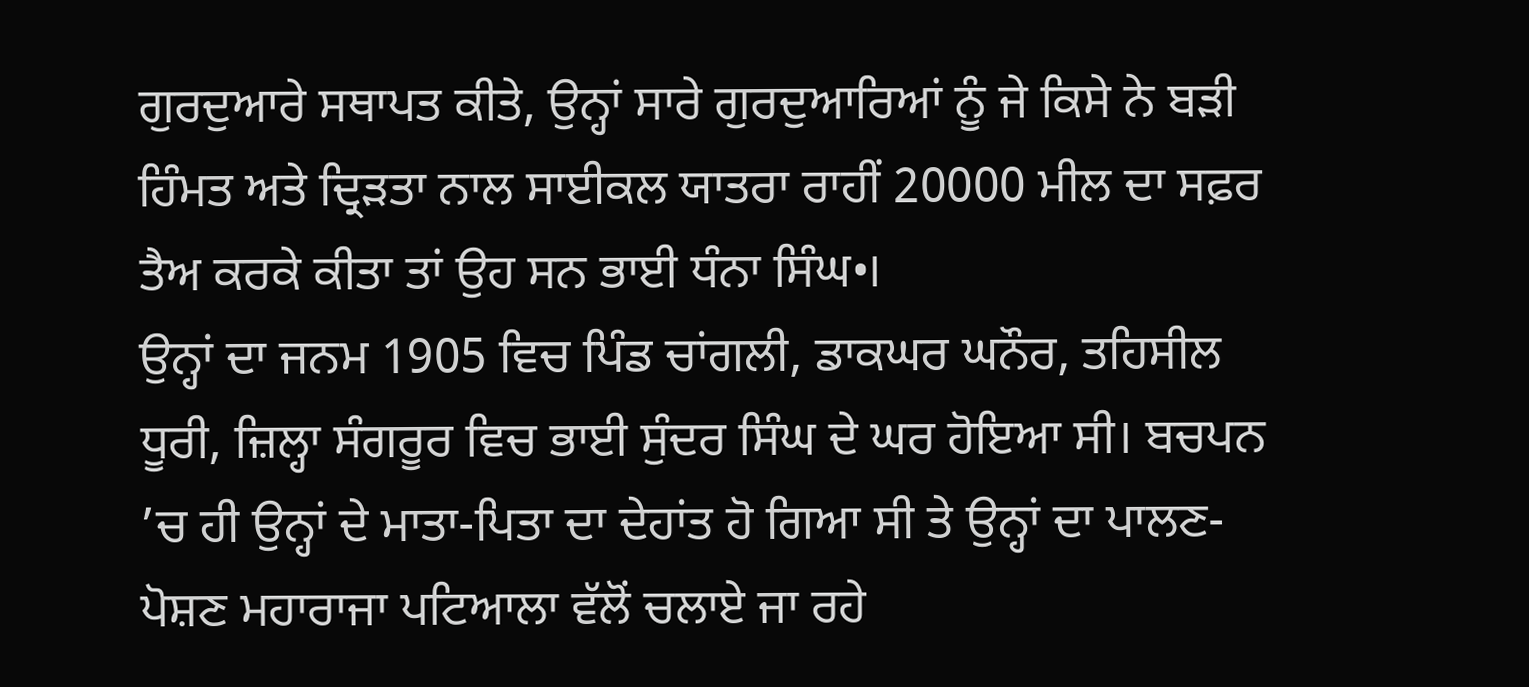ਗੁਰਦੁਆਰੇ ਸਥਾਪਤ ਕੀਤੇ, ਉਨ੍ਹਾਂ ਸਾਰੇ ਗੁਰਦੁਆਰਿਆਂ ਨੂੰ ਜੇ ਕਿਸੇ ਨੇ ਬੜੀ ਹਿੰਮਤ ਅਤੇ ਦ੍ਰਿੜਤਾ ਨਾਲ ਸਾਈਕਲ ਯਾਤਰਾ ਰਾਹੀਂ 20000 ਮੀਲ ਦਾ ਸਫ਼ਰ ਤੈਅ ਕਰਕੇ ਕੀਤਾ ਤਾਂ ਉਹ ਸਨ ਭਾਈ ਧੰਨਾ ਸਿੰਘ•।
ਉਨ੍ਹਾਂ ਦਾ ਜਨਮ 1905 ਵਿਚ ਪਿੰਡ ਚਾਂਗਲੀ, ਡਾਕਘਰ ਘਨੌਰ, ਤਹਿਸੀਲ ਧੂਰੀ, ਜ਼ਿਲ੍ਹਾ ਸੰਗਰੂਰ ਵਿਚ ਭਾਈ ਸੁੰਦਰ ਸਿੰਘ ਦੇ ਘਰ ਹੋਇਆ ਸੀ। ਬਚਪਨ ’ਚ ਹੀ ਉਨ੍ਹਾਂ ਦੇ ਮਾਤਾ-ਪਿਤਾ ਦਾ ਦੇਹਾਂਤ ਹੋ ਗਿਆ ਸੀ ਤੇ ਉਨ੍ਹਾਂ ਦਾ ਪਾਲਣ-ਪੋਸ਼ਣ ਮਹਾਰਾਜਾ ਪਟਿਆਲਾ ਵੱਲੋਂ ਚਲਾਏ ਜਾ ਰਹੇ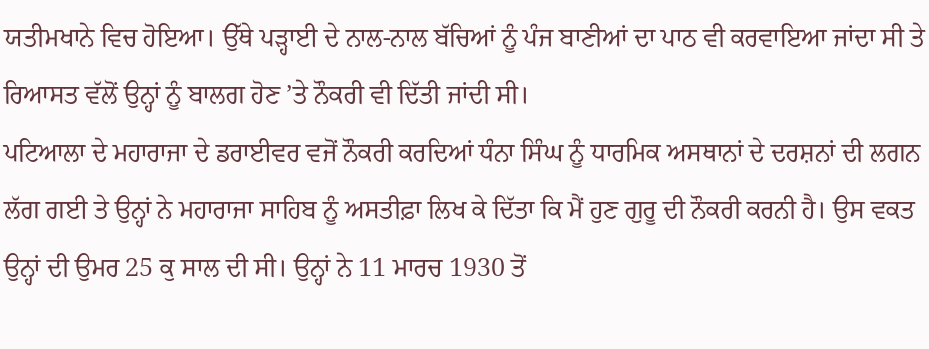ਯਤੀਮਖਾਨੇ ਵਿਚ ਹੋਇਆ। ਉੱਥੇ ਪੜ੍ਹਾਈ ਦੇ ਨਾਲ-ਨਾਲ ਬੱਚਿਆਂ ਨੂੰ ਪੰਜ ਬਾਣੀਆਂ ਦਾ ਪਾਠ ਵੀ ਕਰਵਾਇਆ ਜਾਂਦਾ ਸੀ ਤੇ ਰਿਆਸਤ ਵੱਲੋਂ ਉਨ੍ਹਾਂ ਨੂੰ ਬਾਲਗ ਹੋਣ ’ਤੇ ਨੌਕਰੀ ਵੀ ਦਿੱਤੀ ਜਾਂਦੀ ਸੀ।
ਪਟਿਆਲਾ ਦੇ ਮਹਾਰਾਜਾ ਦੇ ਡਰਾਈਵਰ ਵਜੋਂ ਨੌਕਰੀ ਕਰਦਿਆਂ ਧੰਨਾ ਸਿੰਘ ਨੂੰ ਧਾਰਮਿਕ ਅਸਥਾਨਾਂ ਦੇ ਦਰਸ਼ਨਾਂ ਦੀ ਲਗਨ ਲੱਗ ਗਈ ਤੇ ਉਨ੍ਹਾਂ ਨੇ ਮਹਾਰਾਜਾ ਸਾਹਿਬ ਨੂੰ ਅਸਤੀਫ਼ਾ ਲਿਖ ਕੇ ਦਿੱਤਾ ਕਿ ਮੈਂ ਹੁਣ ਗੁਰੂ ਦੀ ਨੌਕਰੀ ਕਰਨੀ ਹੈ। ਉਸ ਵਕਤ ਉਨ੍ਹਾਂ ਦੀ ਉਮਰ 25 ਕੁ ਸਾਲ ਦੀ ਸੀ। ਉਨ੍ਹਾਂ ਨੇ 11 ਮਾਰਚ 1930 ਤੋਂ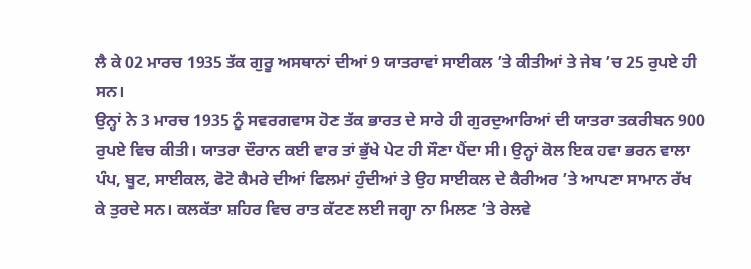ਲੈ ਕੇ 02 ਮਾਰਚ 1935 ਤੱਕ ਗੁਰੂ ਅਸਥਾਨਾਂ ਦੀਆਂ 9 ਯਾਤਰਾਵਾਂ ਸਾਈਕਲ ’ਤੇ ਕੀਤੀਆਂ ਤੇ ਜੇਬ ’ਚ 25 ਰੁਪਏ ਹੀ ਸਨ।
ਉਨ੍ਹਾਂ ਨੇ 3 ਮਾਰਚ 1935 ਨੂੰ ਸਵਰਗਵਾਸ ਹੋਣ ਤੱਕ ਭਾਰਤ ਦੇ ਸਾਰੇ ਹੀ ਗੁਰਦੁਆਰਿਆਂ ਦੀ ਯਾਤਰਾ ਤਕਰੀਬਨ 900 ਰੁਪਏ ਵਿਚ ਕੀਤੀ। ਯਾਤਰਾ ਦੌਰਾਨ ਕਈ ਵਾਰ ਤਾਂ ਭੁੱਖੇ ਪੇਟ ਹੀ ਸੌਣਾ ਪੈਂਦਾ ਸੀ। ਉਨ੍ਹਾਂ ਕੋਲ ਇਕ ਹਵਾ ਭਰਨ ਵਾਲਾ ਪੰਪ, ਬੂਟ, ਸਾਈਕਲ, ਫੋਟੋ ਕੈਮਰੇ ਦੀਆਂ ਫਿਲਮਾਂ ਹੁੰਦੀਆਂ ਤੇ ਉਹ ਸਾਈਕਲ ਦੇ ਕੈਰੀਅਰ ’ਤੇ ਆਪਣਾ ਸਾਮਾਨ ਰੱਖ ਕੇ ਤੁਰਦੇ ਸਨ। ਕਲਕੱਤਾ ਸ਼ਹਿਰ ਵਿਚ ਰਾਤ ਕੱਟਣ ਲਈ ਜਗ੍ਹਾ ਨਾ ਮਿਲਣ ’ਤੇ ਰੇਲਵੇ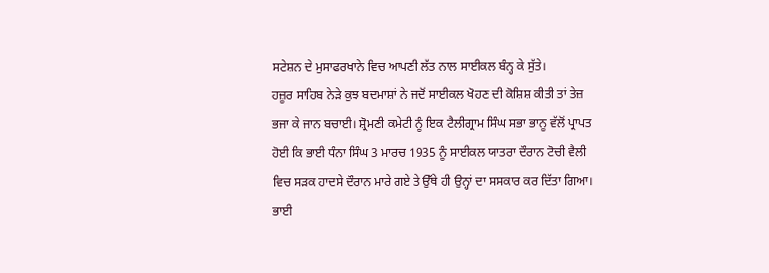ਸਟੇਸ਼ਨ ਦੇ ਮੁਸਾਫਰਖਾਨੇ ਵਿਚ ਆਪਣੀ ਲੱਤ ਨਾਲ ਸਾਈਕਲ ਬੰਨ੍ਹ ਕੇ ਸੁੱਤੇ।
ਹਜ਼ੂਰ ਸਾਹਿਬ ਨੇੜੇ ਕੁਝ ਬਦਮਾਸ਼ਾਂ ਨੇ ਜਦੋਂ ਸਾਈਕਲ ਖੋਹਣ ਦੀ ਕੋਸ਼ਿਸ਼ ਕੀਤੀ ਤਾਂ ਤੇਜ਼ ਭਜਾ ਕੇ ਜਾਨ ਬਚਾਈ। ਸ਼੍ਰੋਮਣੀ ਕਮੇਟੀ ਨੂੰ ਇਕ ਟੈਲੀਗ੍ਰਾਮ ਸਿੰਘ ਸਭਾ ਭਾਨੂ ਵੱਲੋਂ ਪ੍ਰਾਪਤ ਹੋਈ ਕਿ ਭਾਈ ਧੰਨਾ ਸਿੰਘ 3 ਮਾਰਚ 1935 ਨੂੰ ਸਾਈਕਲ ਯਾਤਰਾ ਦੌਰਾਨ ਟੋਚੀ ਵੈਲੀ ਵਿਚ ਸੜਕ ਹਾਦਸੇ ਦੌਰਾਨ ਮਾਰੇ ਗਏ ਤੇ ਉੱਥੇ ਹੀ ਉਨ੍ਹਾਂ ਦਾ ਸਸਕਾਰ ਕਰ ਦਿੱਤਾ ਗਿਆ।
ਭਾਈ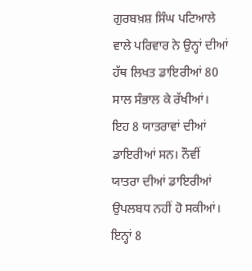ਗੁਰਬਖ਼ਸ਼ ਸਿੰਘ ਪਟਿਆਲੇ ਵਾਲੇ ਪਰਿਵਾਰ ਨੇ ਉਨ੍ਹਾਂ ਦੀਆਂ ਹੱਥ ਲਿਖਤ ਡਾਇਰੀਆਂ 80 ਸਾਲ ਸੰਭਾਲ ਕੇ ਰੱਖੀਆਂ। ਇਹ 8 ਯਾਤਰਾਵਾਂ ਦੀਆਂ ਡਾਇਰੀਆਂ ਸਨ। ਨੌਵੀਂ ਯਾਤਰਾ ਦੀਆਂ ਡਾਇਰੀਆਂ ਉਪਲਬਧ ਨਹੀਂ ਹੋ ਸਕੀਆਂ। ਇਨ੍ਹਾਂ 8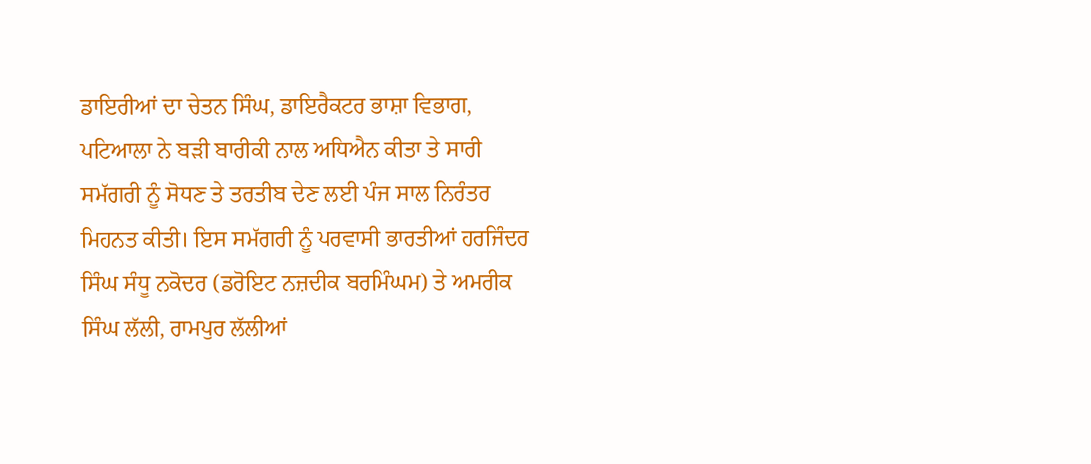ਡਾਇਰੀਆਂ ਦਾ ਚੇਤਨ ਸਿੰਘ, ਡਾਇਰੈਕਟਰ ਭਾਸ਼ਾ ਵਿਭਾਗ, ਪਟਿਆਲਾ ਨੇ ਬੜੀ ਬਾਰੀਕੀ ਨਾਲ ਅਧਿਐਨ ਕੀਤਾ ਤੇ ਸਾਰੀ ਸਮੱਗਰੀ ਨੂੰ ਸੋਧਣ ਤੇ ਤਰਤੀਬ ਦੇਣ ਲਈ ਪੰਜ ਸਾਲ ਨਿਰੰਤਰ ਮਿਹਨਤ ਕੀਤੀ। ਇਸ ਸਮੱਗਰੀ ਨੂੰ ਪਰਵਾਸੀ ਭਾਰਤੀਆਂ ਹਰਜਿੰਦਰ ਸਿੰਘ ਸੰਧੂ ਨਕੋਦਰ (ਡਰੋਇਟ ਨਜ਼ਦੀਕ ਬਰਮਿੰਘਮ) ਤੇ ਅਮਰੀਕ ਸਿੰਘ ਲੱਲੀ, ਰਾਮਪੁਰ ਲੱਲੀਆਂ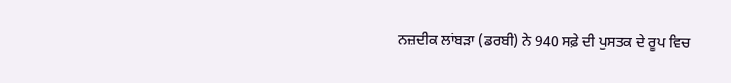ਨਜ਼ਦੀਕ ਲਾਂਬੜਾ (ਡਰਬੀ) ਨੇ 940 ਸਫ਼ੇ ਦੀ ਪੁਸਤਕ ਦੇ ਰੂਪ ਵਿਚ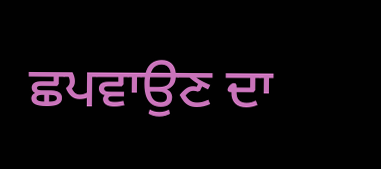ਛਪਵਾਉਣ ਦਾ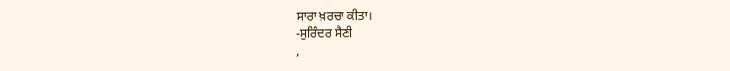ਸਾਰਾ ਖ਼ਰਚਾ ਕੀਤਾ।
-ਸੁਰਿੰਦਰ ਸੈਣੀ
,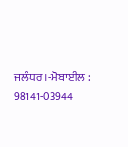ਜਲੰਧਰ।-ਮੋਬਾਈਲ : 98141-03944